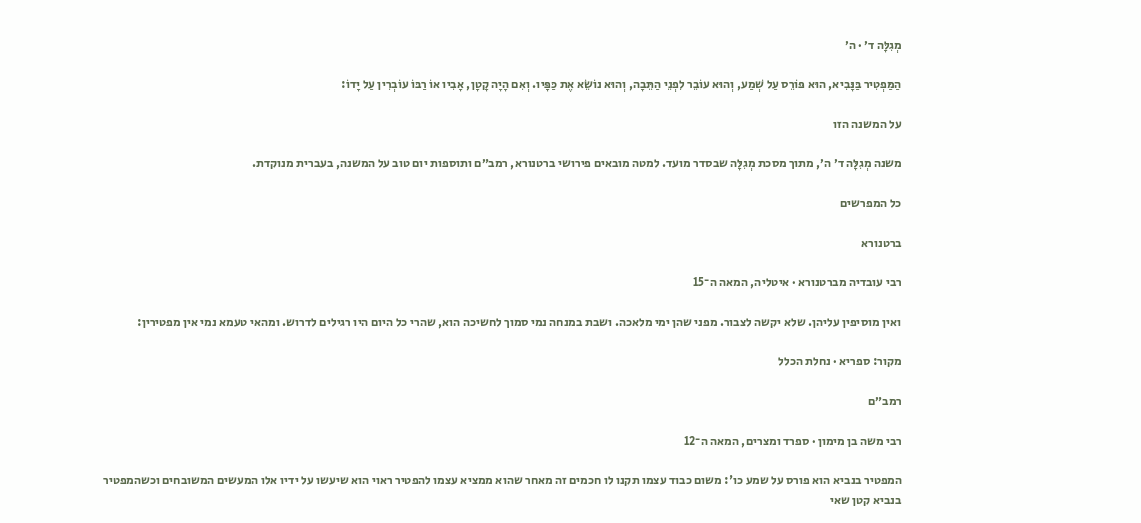מְגִלָּה ד׳ · ה׳

הַמַּפְטִיר בַּנָּבִיא, הוּא פּוֹרֵס עַל שְׁמַע, וְהוּא עוֹבֵר לִפְנֵי הַתֵּבָה, וְהוּא נוֹשֵׂא אֶת כַּפָּיו. וְאִם הָיָה קָטָן, אָבִיו אוֹ רַבּוֹ עוֹבְרִין עַל יָדוֹ:

על המשנה הזו

משנה מְגִלָּה ד׳ ה׳, מתוך מסכת מְגִלָּה שבסדר מועד. למטה מובאים פירושי ברטנורא, רמב״ם ותוספות יום טוב על המשנה, בעברית מנוקדת.

כל המפרשים

ברטנורא

רבי עובדיה מברטנורא · איטליה, המאה ה־15

ואין מוסיפין עליהן. שלא יקשה לצבור. מפני שהן ימי מלאכה. ושבת במנחה נמי סמוך לחשיכה הוא, שהרי כל היום היו רגילים לדרוש. ומהאי טעמא נמי אין מפטירין:

מקור: ספריא · נחלת הכלל

רמב״ם

רבי משה בן מימון · ספרד ומצרים, המאה ה־12

המפטיר בנביא הוא פורס על שמע כו': משום כבוד עצמו תקנו לו חכמים זה מאחר שהוא ממציא עצמו להפטיר ראוי הוא שיעשו על ידיו אלו המעשים המשובחים וכשהמפטיר בנביא קטן שאי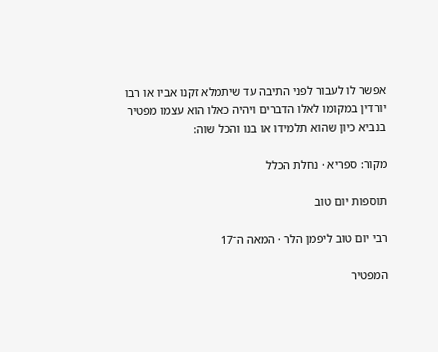אפשר לו לעבור לפני התיבה עד שיתמלא זקנו אביו או רבו יורדין במקומו לאלו הדברים ויהיה כאלו הוא עצמו מפטיר בנביא כיון שהוא תלמידו או בנו והכל שוה:

מקור: ספריא · נחלת הכלל

תוספות יום טוב

רבי יום טוב ליפמן הלר · המאה ה־17

המפטיר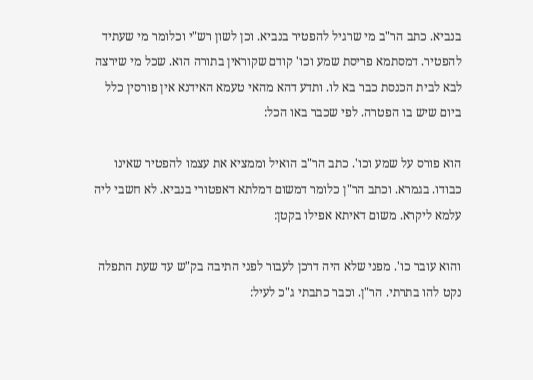בנביא. כתב הר"ב מי שרגיל להפטיר בנביא. וכן לשון רש"י וכלומר מי שעתיד להפטיר. דמסתמא פריסת שמע וכו' קודם שקוראין בתורה הוא. שכל מי שירצה לבא לבית הכנסת כבר בא לו. ותדע דהא מהאי טעמא האידנא אין פורסין כלל ביום שיש בו הפטרה. לפי שכבר באו הכל:

הוא פורס על שמע וכו'. כתב הר"ב הואיל וממציא את עצמו להפטיר שאינו כבודו. בגמרא. וכתב הר"ן כלומר דמשום דמלתא דאפטורי בנביא. לא חשבי ליה עלמא ליקרא. משום דאיתא אפילו בקטן:

והוא עובר כו'. מפני שלא היה דרכן לעבור לפני התיבה בק"ש עד שעת התפלה נקט להו בתרתי. הר"ן. וכבר כתבתי ג"כ לעיל: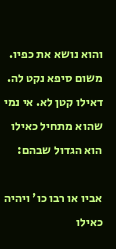והוא נושא את כפיו. משום סיפא נקט לה. דאילו קטן לא. אי נמי שהוא מתחיל כאילו הוא הגדול שבהם:

אביו או רבו כו' ויהיה כאילו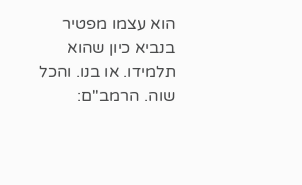הוא עצמו מפטיר בנביא כיון שהוא תלמידו. או בנו. והכל שוה. הרמב"ם: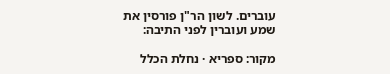עוברים. לשון הר"ן פורסין את שמע ועוברין לפני התיבה:

מקור: ספריא · נחלת הכלל